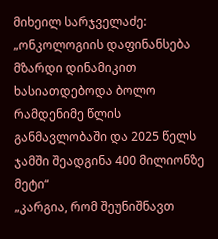მიხეილ სარჯველაძე: „ონკოლოგიის დაფინანსება მზარდი დინამიკით ხასიათდებოდა ბოლო რამდენიმე წლის განმავლობაში და 2025 წელს ჯამში შეადგინა 400 მილიონზე მეტი“
„კარგია, რომ შეუნიშნავთ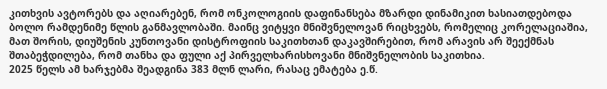კითხვის ავტორებს და აღიარებენ, რომ ონკოლოგიის დაფინანსება მზარდი დინამიკით ხასიათდებოდა ბოლო რამდენიმე წლის განმავლობაში. მაინც ვიტყვი მნიშვნელოვან რიცხვებს, რომელიც კორელაციაშია, მათ შორის, დიუშენის კუნთოვანი დისტროფიის საკითხთან დაკავშირებით, რომ არავის არ შეექმნას შთაბეჭდილება, რომ თანხა და ფული აქ პირველხარისხოვანი მნიშვნელობის საკითხია.
2025 წელს ამ ხარჯებმა შეადგინა 383 მლნ ლარი, რასაც ემატება ე.წ.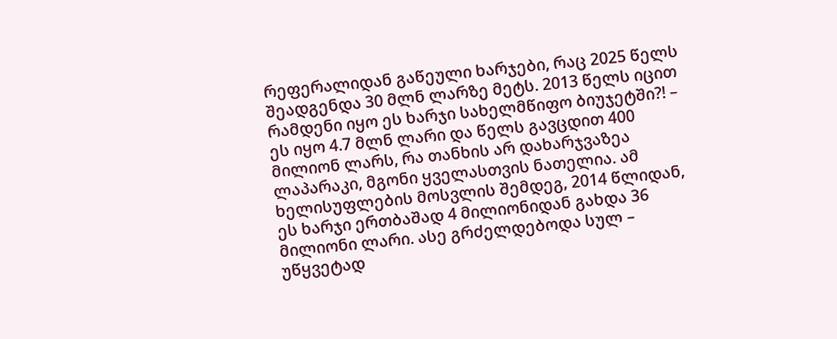რეფერალიდან გაწეული ხარჯები, რაც 2025 წელს შეადგენდა 30 მლნ ლარზე მეტს. 2013 წელს იცით რამდენი იყო ეს ხარჯი სახელმწიფო ბიუჯეტში?! – ეს იყო 4.7 მლნ ლარი და წელს გავცდით 400 მილიონ ლარს, რა თანხის არ დახარჯვაზეა ლაპარაკი, მგონი ყველასთვის ნათელია. ამ ხელისუფლების მოსვლის შემდეგ, 2014 წლიდან, ეს ხარჯი ერთბაშად 4 მილიონიდან გახდა 36 მილიონი ლარი. ასე გრძელდებოდა სულ – უწყვეტად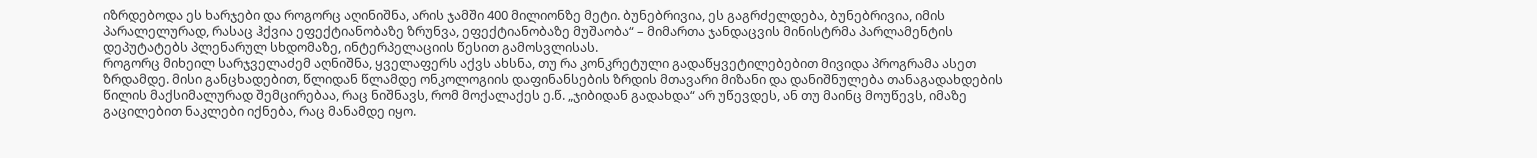იზრდებოდა ეს ხარჯები და როგორც აღინიშნა, არის ჯამში 400 მილიონზე მეტი. ბუნებრივია, ეს გაგრძელდება, ბუნებრივია, იმის პარალელურად, რასაც ჰქვია ეფექტიანობაზე ზრუნვა, ეფექტიანობაზე მუშაობა“ – მიმართა ჯანდაცვის მინისტრმა პარლამენტის დეპუტატებს პლენარულ სხდომაზე, ინტერპელაციის წესით გამოსვლისას.
როგორც მიხეილ სარჯველაძემ აღნიშნა, ყველაფერს აქვს ახსნა, თუ რა კონკრეტული გადაწყვეტილებებით მივიდა პროგრამა ასეთ ზრდამდე. მისი განცხადებით, წლიდან წლამდე ონკოლოგიის დაფინანსების ზრდის მთავარი მიზანი და დანიშნულება თანაგადახდების წილის მაქსიმალურად შემცირებაა, რაც ნიშნავს, რომ მოქალაქეს ე.წ. „ჯიბიდან გადახდა“ არ უწევდეს, ან თუ მაინც მოუწევს, იმაზე გაცილებით ნაკლები იქნება, რაც მანამდე იყო.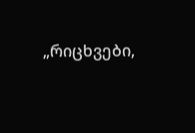„რიცხვები,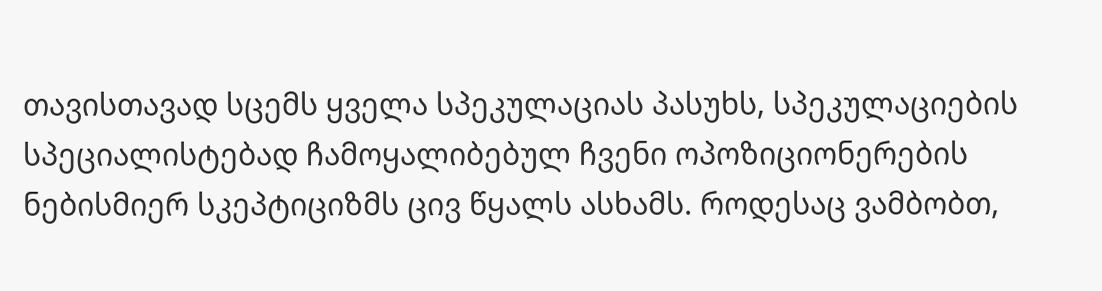თავისთავად სცემს ყველა სპეკულაციას პასუხს, სპეკულაციების სპეციალისტებად ჩამოყალიბებულ ჩვენი ოპოზიციონერების ნებისმიერ სკეპტიციზმს ცივ წყალს ასხამს. როდესაც ვამბობთ,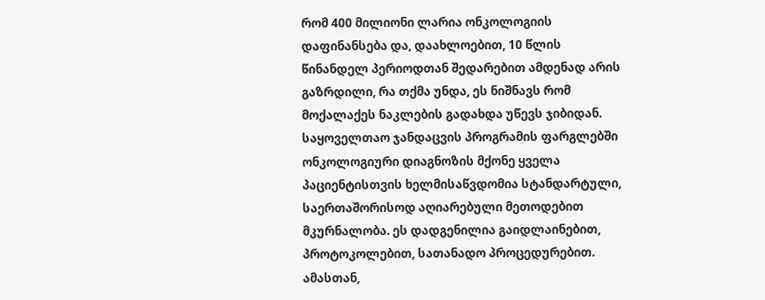რომ 400 მილიონი ლარია ონკოლოგიის დაფინანსება და, დაახლოებით, 10 წლის წინანდელ პერიოდთან შედარებით ამდენად არის გაზრდილი, რა თქმა უნდა, ეს ნიშნავს რომ მოქალაქეს ნაკლების გადახდა უწევს ჯიბიდან. საყოველთაო ჯანდაცვის პროგრამის ფარგლებში ონკოლოგიური დიაგნოზის მქონე ყველა პაციენტისთვის ხელმისაწვდომია სტანდარტული, საერთაშორისოდ აღიარებული მეთოდებით მკურნალობა. ეს დადგენილია გაიდლაინებით, პროტოკოლებით, სათანადო პროცედურებით. ამასთან,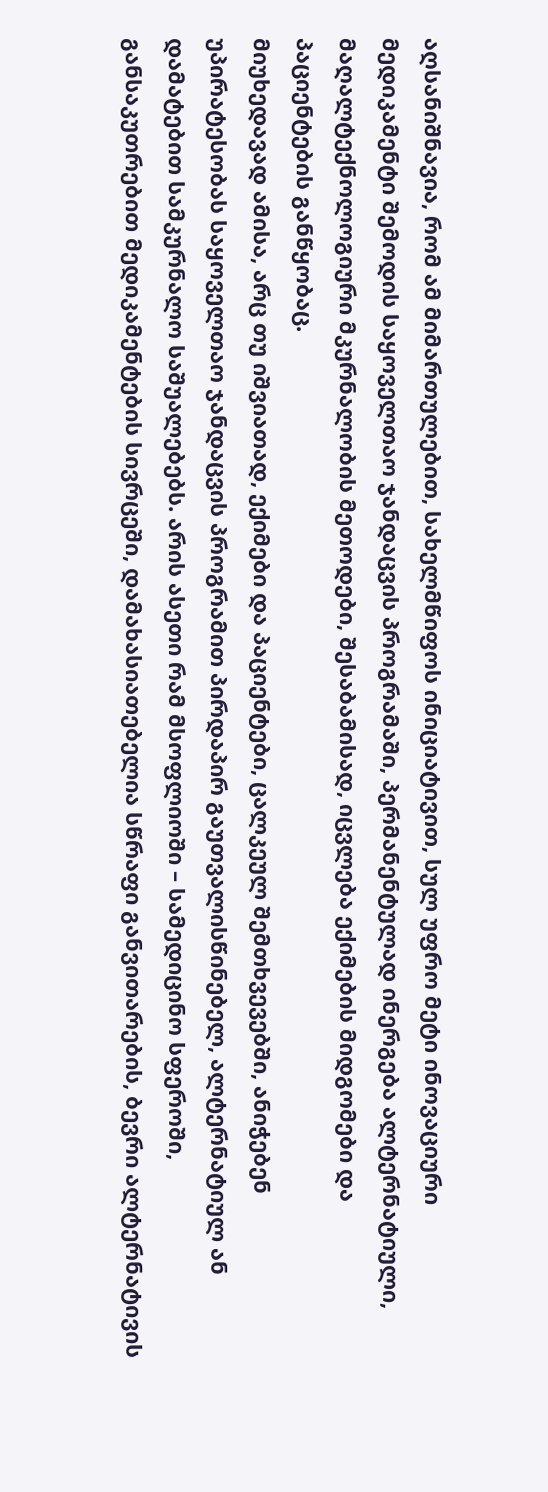აღსანიშნავია, რომ ამ მიმართულებით, სახელმწიფოს ინიციატივით, სულ უფრო მეტი ინოვაციური მედიკამენტი შემოდის საყოველთაო ჯანდაცვის პროგრამაში, პერმანენტულად ინერგება ალტერნატიული, მაღალტექნოლოგიური მკურნალობის მეთოდები, შესაბამისად, იცვლება ექიმების მიდგომები და პაციენტების განწყობაც.
მიუხედავად ამისა, არც თუ იშვიათად, ექიმები და პაციენტები, ცალკეულ შემთხვევებში, ანიჭებენ უპირატესობას საყოველთაო ჯანდაცვის პროგრამით პირდაპირ გაუთვალისწინებელ, ალტერნატიულ ან დამატებით სამკურნალო საშუალებებს. არის ასეთი რამ მსოფლიოში – სამედიცინო სფეროში, განსაკუთრებით მედიკამენტების სივრცეში, დამახასიათებელია სწრაფი განვითარების, ბევრი ალტერნატივის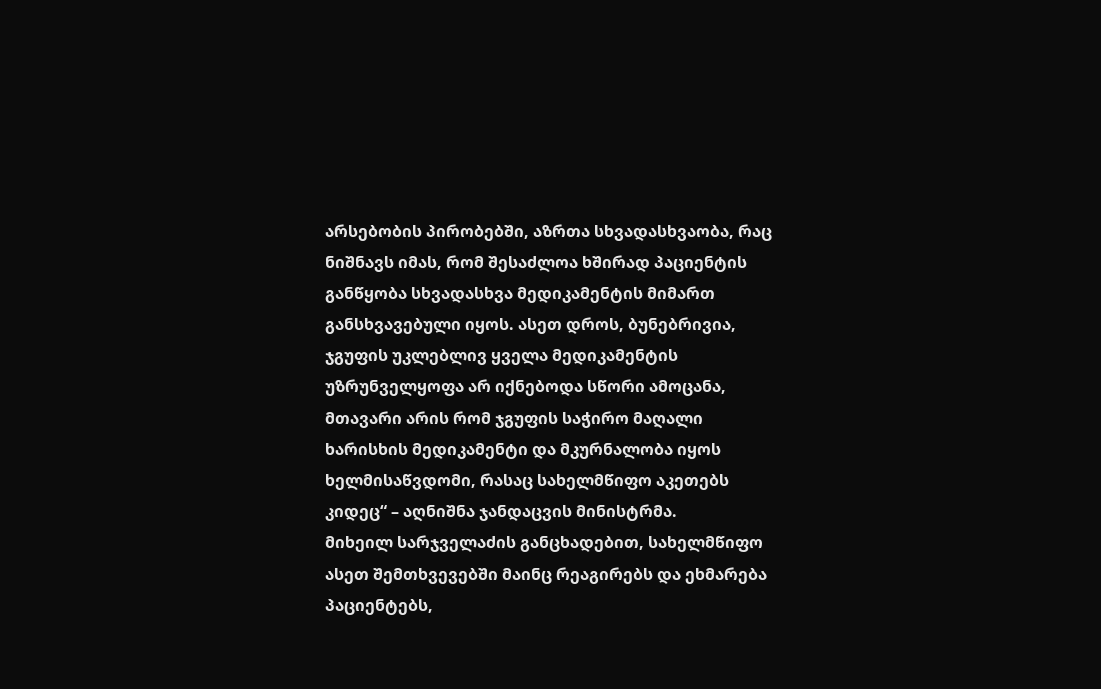არსებობის პირობებში, აზრთა სხვადასხვაობა, რაც ნიშნავს იმას, რომ შესაძლოა ხშირად პაციენტის განწყობა სხვადასხვა მედიკამენტის მიმართ განსხვავებული იყოს. ასეთ დროს, ბუნებრივია, ჯგუფის უკლებლივ ყველა მედიკამენტის უზრუნველყოფა არ იქნებოდა სწორი ამოცანა, მთავარი არის რომ ჯგუფის საჭირო მაღალი ხარისხის მედიკამენტი და მკურნალობა იყოს ხელმისაწვდომი, რასაც სახელმწიფო აკეთებს კიდეც“ – აღნიშნა ჯანდაცვის მინისტრმა.
მიხეილ სარჯველაძის განცხადებით, სახელმწიფო ასეთ შემთხვევებში მაინც რეაგირებს და ეხმარება პაციენტებს,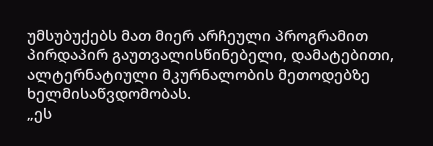უმსუბუქებს მათ მიერ არჩეული პროგრამით პირდაპირ გაუთვალისწინებელი, დამატებითი, ალტერნატიული მკურნალობის მეთოდებზე ხელმისაწვდომობას.
„ეს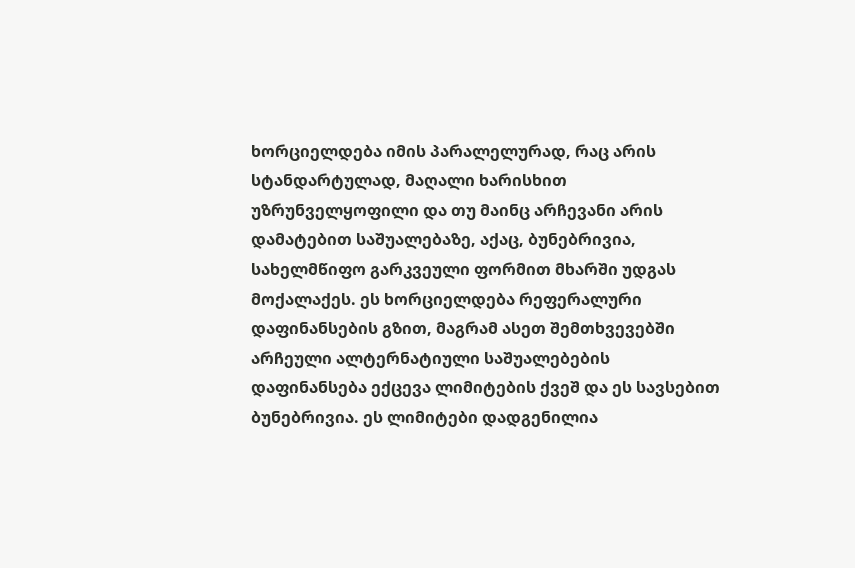ხორციელდება იმის პარალელურად, რაც არის სტანდარტულად, მაღალი ხარისხით უზრუნველყოფილი და თუ მაინც არჩევანი არის დამატებით საშუალებაზე, აქაც, ბუნებრივია, სახელმწიფო გარკვეული ფორმით მხარში უდგას მოქალაქეს. ეს ხორციელდება რეფერალური დაფინანსების გზით, მაგრამ ასეთ შემთხვევებში არჩეული ალტერნატიული საშუალებების დაფინანსება ექცევა ლიმიტების ქვეშ და ეს სავსებით ბუნებრივია. ეს ლიმიტები დადგენილია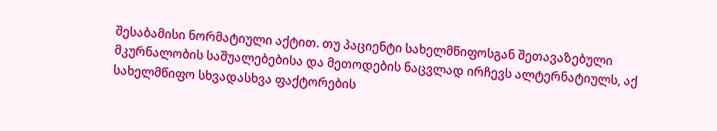შესაბამისი ნორმატიული აქტით. თუ პაციენტი სახელმწიფოსგან შეთავაზებული მკურნალობის საშუალებებისა და მეთოდების ნაცვლად ირჩევს ალტერნატიულს, აქ სახელმწიფო სხვადასხვა ფაქტორების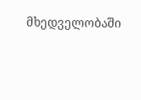მხედველობაში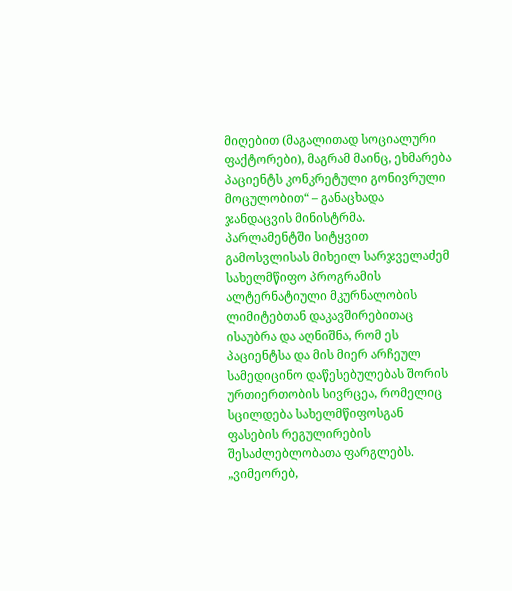მიღებით (მაგალითად სოციალური ფაქტორები), მაგრამ მაინც, ეხმარება პაციენტს კონკრეტული გონივრული მოცულობით“ – განაცხადა ჯანდაცვის მინისტრმა.
პარლამენტში სიტყვით გამოსვლისას მიხეილ სარჯველაძემ სახელმწიფო პროგრამის ალტერნატიული მკურნალობის ლიმიტებთან დაკავშირებითაც ისაუბრა და აღნიშნა, რომ ეს პაციენტსა და მის მიერ არჩეულ სამედიცინო დაწესებულებას შორის ურთიერთობის სივრცეა, რომელიც სცილდება სახელმწიფოსგან ფასების რეგულირების შესაძლებლობათა ფარგლებს.
„ვიმეორებ,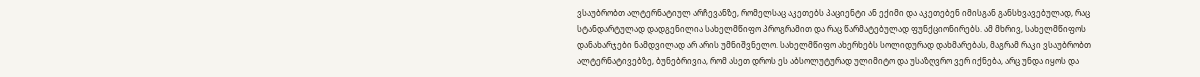ვსაუბრობთ ალტერნატიულ არჩევანზე, რომელსაც აკეთებს პაციენტი ან ექიმი და აკეთებენ იმისგან განსხვავებულად, რაც სტანდარტულად დადგენილია სახელმწიფო პროგრამით და რაც წარმატებულად ფუნქციონირებს. ამ მხრივ, სახელმწიფოს დანახარჯები ნამდვილად არ არის უმნიშვნელო. სახელმწიფო ახერხებს სოლიდურად დახმარებას, მაგრამ რაკი ვსაუბრობთ ალტერნატივებზე, ბუნებრივია, რომ ასეთ დროს ეს აბსოლუტურად ულიმიტო და უსაზღვრო ვერ იქნება, არც უნდა იყოს და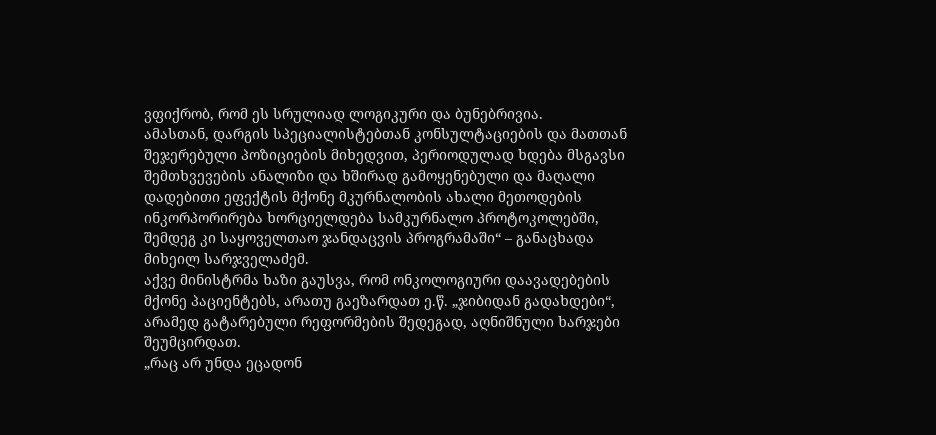ვფიქრობ, რომ ეს სრულიად ლოგიკური და ბუნებრივია.
ამასთან, დარგის სპეციალისტებთან კონსულტაციების და მათთან შეჯერებული პოზიციების მიხედვით, პერიოდულად ხდება მსგავსი შემთხვევების ანალიზი და ხშირად გამოყენებული და მაღალი დადებითი ეფექტის მქონე მკურნალობის ახალი მეთოდების ინკორპორირება ხორციელდება სამკურნალო პროტოკოლებში, შემდეგ კი საყოველთაო ჯანდაცვის პროგრამაში“ – განაცხადა მიხეილ სარჯველაძემ.
აქვე მინისტრმა ხაზი გაუსვა, რომ ონკოლოგიური დაავადებების მქონე პაციენტებს, არათუ გაეზარდათ ე.წ. „ჯიბიდან გადახდები“, არამედ გატარებული რეფორმების შედეგად, აღნიშნული ხარჯები შეუმცირდათ.
„რაც არ უნდა ეცადონ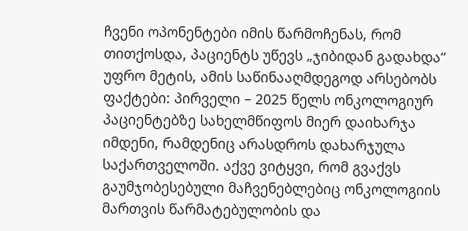ჩვენი ოპონენტები იმის წარმოჩენას, რომ თითქოსდა, პაციენტს უწევს „ჯიბიდან გადახდა“ უფრო მეტის, ამის საწინააღმდეგოდ არსებობს ფაქტები: პირველი – 2025 წელს ონკოლოგიურ პაციენტებზე სახელმწიფოს მიერ დაიხარჯა იმდენი, რამდენიც არასდროს დახარჯულა საქართველოში. აქვე ვიტყვი, რომ გვაქვს გაუმჯობესებული მაჩვენებლებიც ონკოლოგიის მართვის წარმატებულობის და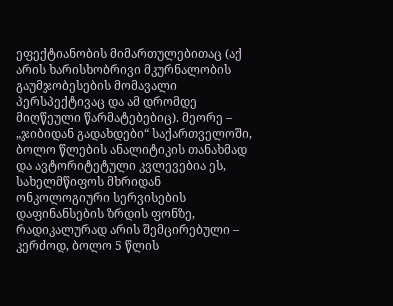ეფექტიანობის მიმართულებითაც (აქ არის ხარისხობრივი მკურნალობის გაუმჯობესების მომავალი პერსპექტივაც და ამ დრომდე მიღწეული წარმატებებიც). მეორე – „ჯიბიდან გადახდები“ საქართველოში, ბოლო წლების ანალიტიკის თანახმად და ავტორიტეტული კვლევებია ეს, სახელმწიფოს მხრიდან ონკოლოგიური სერვისების დაფინანსების ზრდის ფონზე, რადიკალურად არის შემცირებული – კერძოდ, ბოლო 5 წლის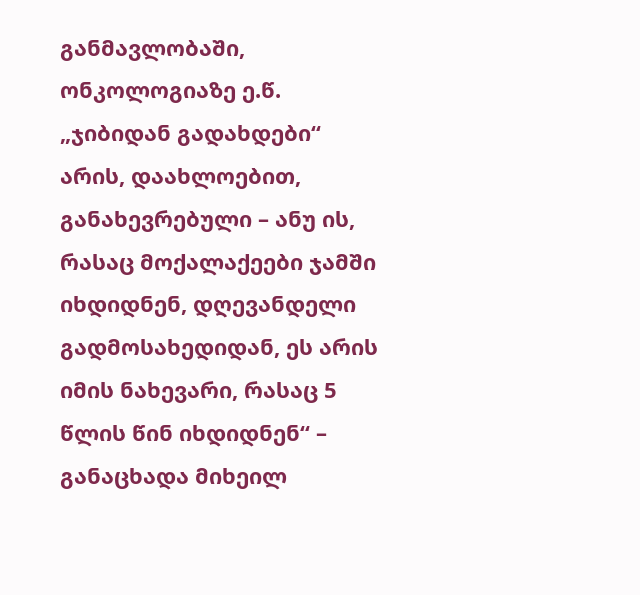განმავლობაში, ონკოლოგიაზე ე.წ. „ჯიბიდან გადახდები“ არის, დაახლოებით, განახევრებული – ანუ ის, რასაც მოქალაქეები ჯამში იხდიდნენ, დღევანდელი გადმოსახედიდან, ეს არის იმის ნახევარი, რასაც 5 წლის წინ იხდიდნენ“ – განაცხადა მიხეილ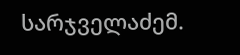სარჯველაძემ.